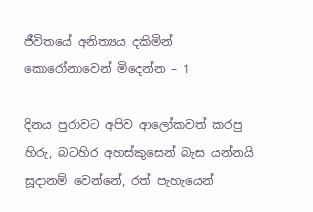ජීවිතයේ අනිත්‍යය දකිමින් කොරෝනාවෙන් මිදෙන්න – 1

දිනය පුරාවට අපිව ආලෝකවත් කරපු හිරු, බටහිර අහස්කුසෙන් බැස යන්නයි සූදානම් වෙන්නේ, රත් පැහැයෙන්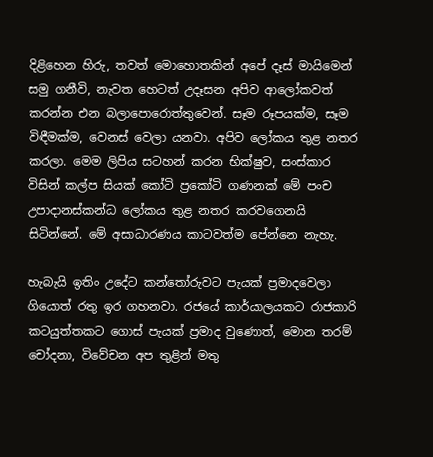දිළිහෙන හිරු, තවත් මොහොතකින් අපේ දෑස් මායිමෙන් සමු ගනීවි, නැවත හෙටත් උදෑසන අපිව ආලෝකවත් කරන්න එන බලාපොරොත්තුවෙන්. සෑම රූපයක්ම, සෑම විඳීමක්ම, වෙනස් වෙලා යනවා. අපිව ලෝකය තුළ නතර කරලා. මෙම ලිපිය සටහන් කරන භික්ෂුව, සංස්කාර විසින් කල්ප සියක් කෝටි ප්‍රකෝටි ගණනක් මේ පංච උපාදානස්කන්ධ ලෝකය තුළ නතර කරවගෙනයි සිටින්නේ. මේ අසාධාරණය කාටවත්ම පේන්නෙ නැහැ.

හැබැයි ඉතිං උදේට කන්තෝරුවට පැයක් ප්‍රමාදවෙලා ගියොත් රතු ඉර ගහනවා. රජයේ කාර්යාලයකට රාජකාරි කටයුත්තකට ගොස් පැයක් ප්‍රමාද වුණොත්, මොන තරම් චෝදනා, විවේචන අප තුළින් මතු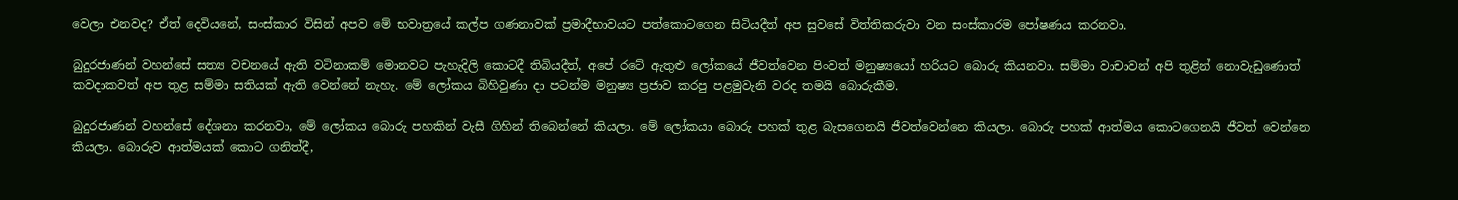වෙලා එනවද? ඒත් දෙවියනේ, සංස්කාර විසින් අපව මේ භවාත්‍රයේ කල්ප ගණනාවක් ප්‍රමාදීභාවයට පත්කොටගෙන සිටියදීත් අප සුවසේ විත්තිකරුවා වන සංස්කාරම පෝෂණය කරනවා.

බුදුරජාණන් වහන්සේ සත්‍ය වචනයේ ඇති වටිනාකම් මොනවට පැහැදිලි කොටදී තිබියදීත්, අපේ රටේ ඇතුළු ලෝකයේ ජීවත්වෙන පිංවත් මනුෂ්‍යයෝ හරියට බොරු කියනවා. සම්මා වාචාවන් අපි තුළින් නොවැඩුණොත් කවදාකවත් අප තුළ සම්මා සතියක් ඇති වෙන්නේ නැහැ. මේ ලෝකය බිහිවුණා දා පටන්ම මනුෂ්‍ය ප්‍රජාව කරපු පළමුවැනි වරද තමයි බොරුකීම.

බුදුරජාණන් වහන්සේ දේශනා කරනවා, මේ ලෝකය බොරු පහකින් වැසී ගිහින් තිබෙන්නේ කියලා. මේ ලෝකයා බොරු පහක් තුළ බැසගෙනයි ජීවත්වෙන්නෙ කියලා. බොරු පහක් ආත්මය කොටගෙනයි ජීවත් වෙන්නෙ කියලා. බොරුව ආත්මයක් කොට ගනිත්දී,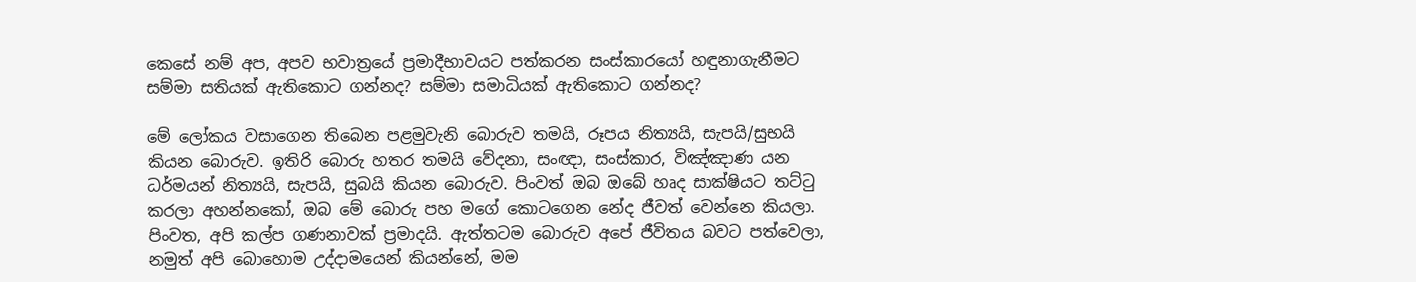කෙසේ නම් අප, අපව භවාත්‍රයේ ප්‍රමාදීභාවයට පත්කරන සංස්කාරයෝ හඳුනාගැනීමට සම්මා සතියක් ඇතිකොට ගන්නද? සම්මා සමාධියක් ඇතිකොට ගන්නද?

මේ ලෝකය වසාගෙන තිබෙන පළමුවැනි බොරුව තමයි, රූපය නිත්‍යයි, සැපයි/සුභයි කියන බොරුව. ඉතිරි බොරු හතර තමයි වේදනා, සංඥා, සංස්කාර, විඤ්ඤාණ යන ධර්මයන් නිත්‍යයි, සැපයි, සුබයි කියන බොරුව. පිංවත් ඔබ ඔබේ හෘද සාක්ෂියට තට්ටු කරලා අහන්නකෝ, ඔබ මේ බොරු පහ මගේ කොටගෙන නේද ජීවත් වෙන්නෙ කියලා. පිංවත, අපි කල්ප ගණනාවක් ප්‍රමාදයි. ඇත්තටම බොරුව අපේ ජීවිතය බවට පත්වෙලා, නමුත් අපි බොහොම උද්දාමයෙන් කියන්නේ, මම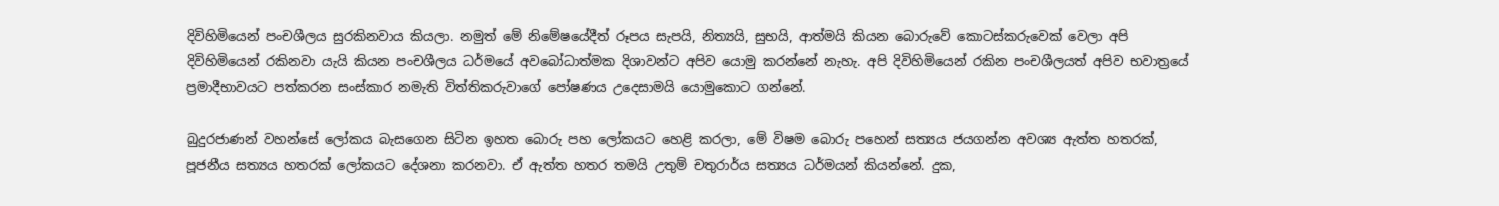දිවිහිමියෙන් පංචශීලය සුරකිනවාය කියලා. නමුත් මේ නිමේෂයේදීත් රූපය සැපයි, නිත්‍යයි, සුභයි, ආත්මයි කියන බොරුවේ කොටස්කරුවෙක් වෙලා අපි දිවිහිමියෙන් රකිනවා යැයි කියන පංචශීලය ධර්මයේ අවබෝධාත්මක දිශාවන්ට අපිව යොමු කරන්නේ නැහැ. අපි දිවිහිමියෙන් රකින පංචශීලයත් අපිව භවාත්‍රයේ ප්‍රමාදීභාවයට පත්කරන සංස්කාර නමැති විත්තිකරුවාගේ පෝෂණය උදෙසාමයි යොමුකොට ගන්නේ.

බුදුරජාණන් වහන්සේ ලෝකය බැසගෙන සිටින ඉහත බොරු පහ ලෝකයට හෙළි කරලා, මේ විෂම බොරු පහෙන් සත්‍යය ජයගන්න අවශ්‍ය ඇත්ත හතරක්, පූජනීය සත්‍යය හතරක් ලෝකයට දේශනා කරනවා. ඒ ඇත්ත හතර තමයි උතුම් චතුරාර්ය සත්‍යය ධර්මයන් කියන්නේ. දුක,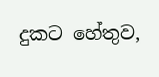දුකට හේතුව,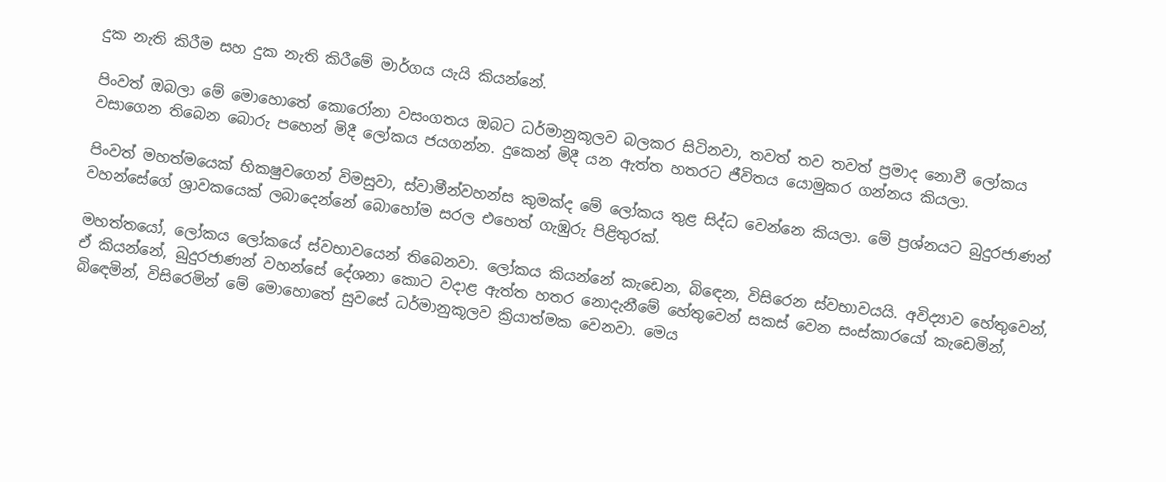දුක නැති කිරීම සහ දුක නැති කිරීමේ මාර්ගය යැයි කියන්නේ.

පිංවත් ඔබලා මේ මොහොතේ කොරෝනා වසංගතය ඔබට ධර්මානුකූලව බලකර සිටිනවා, තවත් තව තවත් ප්‍රමාද නොවී ලෝකය වසාගෙන තිබෙන බොරු පහෙන් මිදී ලෝකය ජයගන්න. දුකෙන් මිදී යන ඇත්ත හතරට ජීවිතය යොමුකර ගන්නය කියලා.

පිංවත් මහත්මයෙක් භිකෂුවගෙන් විමසුවා, ස්වාමීන්වහන්ස කුමක්ද මේ ලෝකය තුළ සිද්ධ වෙන්නෙ කියලා. මේ ප්‍රශ්නයට බුදුරජාණන් වහන්සේගේ ශ්‍රාවකයෙක් ලබාදෙන්නේ බොහෝම සරල එහෙත් ගැඹුරු පිළිතුරක්.

මහත්තයෝ, ලෝකය ලෝකයේ ස්වභාවයෙන් තිබෙනවා. ලෝකය කියන්නේ කැඩෙන, බිඳෙන, විසිරෙන ස්වභාවයයි. අවිද්‍යාව හේතුවෙන්, ඒ කියන්නේ, බුදුරජාණන් වහන්සේ දේශනා කොට වදාළ ඇත්ත හතර නොදැනීමේ හේතුවෙන් සකස් වෙන සංස්කාරයෝ කැඩෙමින්, බිඳෙමින්, විසිරෙමින් මේ මොහොතේ සුවසේ ධර්මානුකූලව ක්‍රියාත්මක වෙනවා. මෙය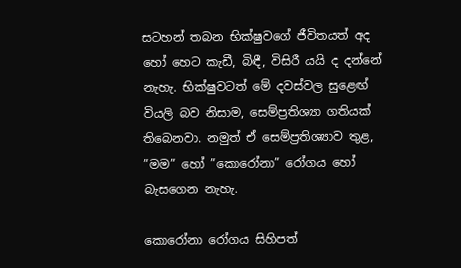සටහන් තබන භික්ෂුවගේ ජීවිතයත් අද හෝ හෙට කැඩී, බිඳී, විසිරී යයි ද දන්නේ නැහැ. භික්ෂුවටත් මේ දවස්වල සුළෙඟ් වියලි බව නිසාම, සෙම්ප්‍රතිශ්‍යා ගතියක් තිබෙනවා. නමුත් ඒ සෙම්ප්‍රතිශ්‍යාව තුළ, ”මම” හෝ ”කොරෝනා” රෝගය හෝ බැසගෙන නැහැ.

කොරෝනා රෝගය සිහිපත්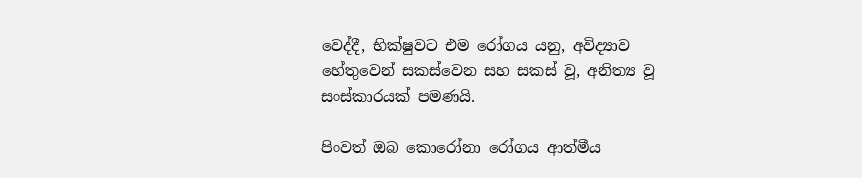වෙද්දී, භික්ෂුවට එම රෝගය යනු, අවිද්‍යාව හේතුවෙන් සකස්වෙන සහ සකස් වූ, අනිත්‍ය වූ සංස්කාරයක් පමණයි.

පිංවත් ඔබ කොරෝනා රෝගය ආත්මීය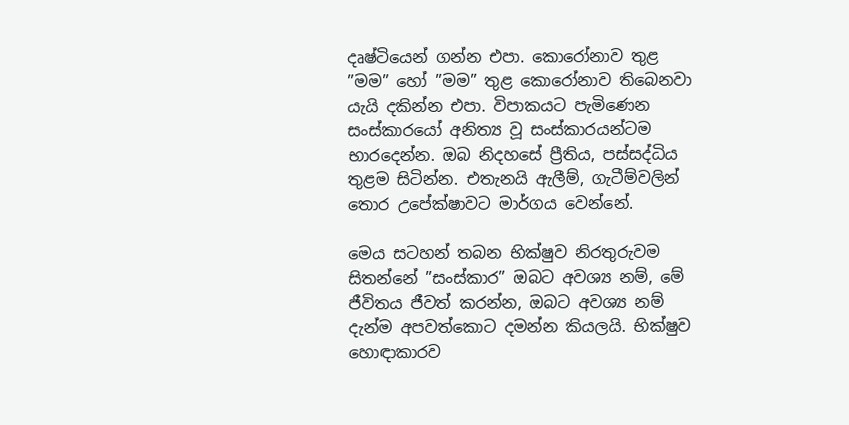දෘෂ්ටියෙන් ගන්න එපා. කොරෝනාව තුළ ”මම” හෝ ”මම” තුළ කොරෝනාව තිබෙනවා යැයි දකින්න එපා. විපාකයට පැමිණෙන සංස්කාරයෝ අනිත්‍ය වූ සංස්කාරයන්ටම භාරදෙන්න. ඔබ නිදහසේ ප්‍රීතිය, පස්සද්ධිය තුළම සිටින්න. එතැනයි ඇලීම්, ගැටීම්වලින් තොර උපේක්ෂාවට මාර්ගය වෙන්නේ.

මෙය සටහන් තබන භික්ෂුව නිරතුරුවම සිතන්නේ ”සංස්කාර” ඔබට අවශ්‍ය නම්, මේ ජීවිතය ජීවත් කරන්න, ඔබට අවශ්‍ය නම් දැන්ම අපවත්කොට දමන්න කියලයි. භික්ෂුව හොඳාකාරව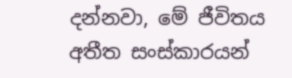දන්නවා, මේ ජීවිතය අතීත සංස්කාරයන්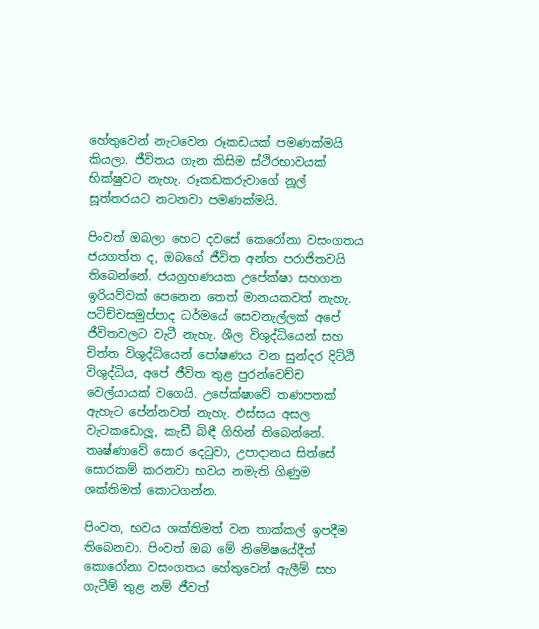හේතුවෙන් නැටවෙන රූකඩයක් පමණක්මයි කියලා. ජීවිතය ගැන කිසිම ස්ථිරභාවයක් භික්ෂුවට නැහැ. රූකඩකරුවාගේ නූල් සූත්තරයට නටනවා පමණක්මයි.

පිංවත් ඔබලා හෙට දවසේ කෙරෝනා වසංගතය ජයගත්ත ද, ඔබගේ ජීවිත අන්ත පරාජිතවයි තිබෙන්නේ. ජයග්‍රහණයක උපේක්ෂා සහගත ඉරියව්වක් පෙනෙන තෙත් මානයකවත් නැහැ. පටිච්චසමුප්පාද ධර්මයේ සෙවනැල්ලක් අපේ ජීවිතවලට වැටී නැහැ. ශීල විශුද්ධියෙන් සහ චිත්ත විශුද්ධියෙන් පෝෂණය වන සුන්දර දිට්ඨි විශුද්ධිය, අපේ ජීවිත තුළ පුරන්වෙච්ච වෙල්යායක් වගෙයි. උපේක්ෂාවේ තණපතක් ඇහැට පේන්නවත් නැහැ. ඵස්සය අසල වැටකඩොලූ, කැඩී බිඳී ගිහින් තිබෙන්නේ. තෘෂ්ණාවේ සොර දෙටුවා, උපාදානය සිත්සේ සොරකම් කරනවා භවය නමැති ගිණුම ශක්තිමත් කොටගන්න.

පිංවත, භවය ශක්තිමත් වන තාක්කල් ඉපදීම තිබෙනවා. පිංවත් ඔබ මේ නිමේෂයේදීත් කොරෝනා වසංගතය හේතුවෙන් ඇලීම් සහ ගැටීම් තුළ නම් ජීවත්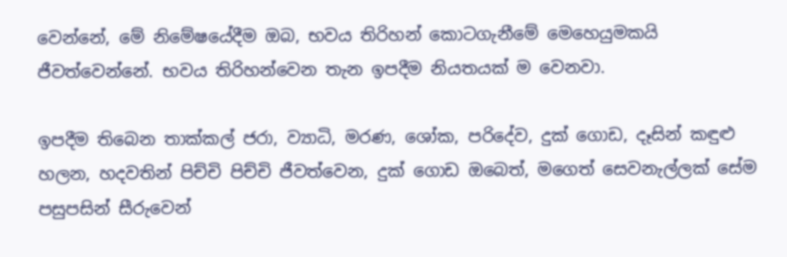වෙන්නේ, මේ නිමේෂයේදීම ඔබ, භවය තිරිහන් කොටගැනීමේ මෙහෙයුමකයි ජීවත්වෙන්නේ. භවය තිරිහන්වෙන තැන ඉපදීම නියතයක් ම වෙනවා.

ඉපදීම තිබෙන තාක්කල් ජරා, ව්‍යාධි, මරණ, ශෝක, පරිදේව, දුක් ගොඩ, දෑසින් කඳුළු හලන, හදවතින් පිච්චි පිච්චි ජීවත්වෙන, දුක් ගොඩ ඔබෙත්, මගෙත් සෙවනැල්ලක් සේම පසුපසින් සීරුවෙන්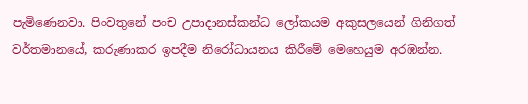පැමිණෙනවා. පිංවතුනේ පංච උපාදානස්කන්ධ ලෝකයම අකුසලයෙන් ගිනිගත් වර්තමානයේ, කරුණාකර ඉපදීම නිරෝධායනය කිරීමේ මෙහෙයුම අරඹන්න.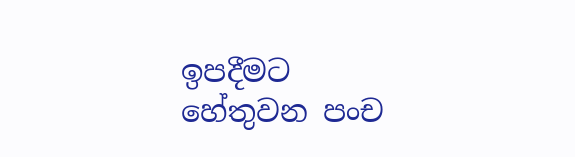ඉපදීමට හේතුවන පංච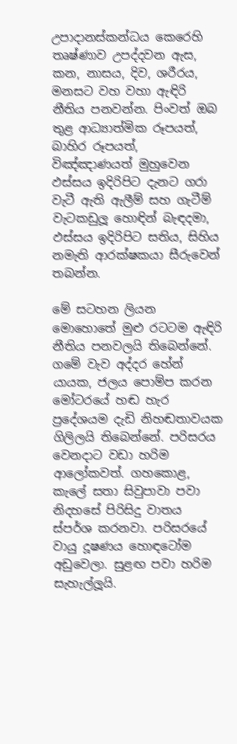උපාදානස්කන්ධය කෙරෙහි තෘෂ්ණාව උපද්දවන ඇස, කන, නාසය, දිව, ශරීරය, මනසට වහ වහා ඇඳිරි නීතිය පනවන්න. පිංවත් ඔබ තුළ ආධ්‍යාත්මික රූපයත්, බාහිර රූපයත්, විඤ්ඤාණයත් මුහුවෙන ඵස්සය ඉදිරිපිට දැනට ගරා වැටී ඇති ඇලීම් සහ ගැටීම් වැටකඩුලූ හොඳින් බැඳදමා, ඵස්සය ඉදිරිපිට සතිය, සිහිය නමැති ආරක්ෂකයා සීරුවෙන් තබන්න.

මේ සටහන ලියන මොහොතේ මුළු රටටම ඇඳිරි නීතිය පනවලයි තිබෙන්නේ. ගමේ වැව අද්දර හේන් යායක, ජලය පොම්ප කරන මෝටරයේ හඬ හැර ප්‍රදේශයම දැඩි නිහඬතාවයක ගිලිලයි තිබෙන්නේ. පරිසරය වෙනදාට වඩා හරිම ආලෝකවත්. ගහකොළ, කැලේ සතා සිවුපාවා පවා නිදහසේ පිරිසිදු වාතය ස්පර්ශ කරනවා. පරිසරයේ වායු දූෂණය හොඳටෝම අඩුවෙලා. සුළඟ පවා හරිම සැහැල්ලූයි.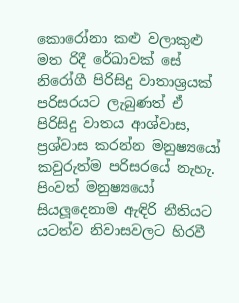කොරෝනා කළු වලාකුළු මත රිදී රේඛාවක් සේ නිරෝගී පිරිසිදු වාතාශ්‍රයක් පරිසරයට ලැබුණත් ඒ පිරිසිදු වාතය ආශ්වාස, ප්‍රශ්වාස කරන්න මනුෂ්‍යයෝ කවුරුත්ම පරිසරයේ නැහැ. පිංවත් මනුෂ්‍යයෝ සියලූදෙනාම ඇඳිරි නීතියට යටත්ව නිවාසවලට හිරවී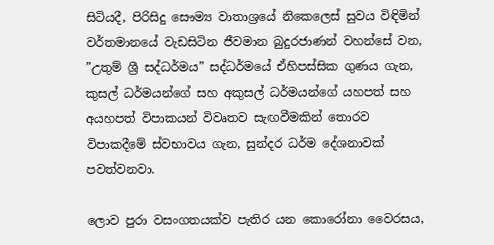සිටියදී, පිරිසිදු සෞම්‍ය වාතාශ්‍රයේ නිකෙලෙස් සුවය විඳිමින් වර්තමානයේ වැඩසිටින ජීවමාන බුදුරජාණන් වහන්සේ වන, ”උතුම් ශ්‍රී සද්ධර්මය” සද්ධර්මයේ ඒහිපස්සික ගුණය ගැන, කුසල් ධර්මයන්ගේ සහ අකුසල් ධර්මයන්ගේ යහපත් සහ අයහපත් විපාකයන් විවෘතව සැඟවීමකින් තොරව විපාකදීමේ ස්වභාවය ගැන, සුන්දර ධර්ම දේශනාවක් පවත්වනවා.

ලොව පුරා වසංගතයක්ව පැතිර යන කොරෝනා වෛරසය,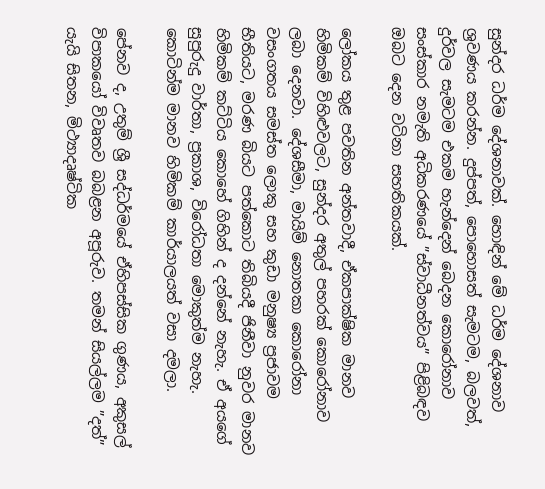සුන්දර ධර්ම දේශනාවක්. හොඳින් මේ ධර්ම දේශනාව ශ්‍රවණය කරන්න. දුප්පත්, පොහොසත් සැමටම, බලවත්, දුර්වල සැමටම එකම හැන්දෙන් බෙදන කොරෝනාව සංස්කාර නමැති අධිකරණයේ ”ස්වාධීනත්වය” පිළිබඳව ඔබට දෙන වටිනා සහතිකයක්.

ලෝකය තුළ පවතින අන්තවාදී, ඒකපාක්ෂික මානව හිමිකම් විහිළුවලට, සුන්දර අතුල් පහරක් කොරෝනාව ලබා දෙනවා. දේශසීමා, මායිම් නොතකා කොරෝනා වසංගතය සමස්ත ලොකු සහ කුඩා මනුෂ්‍ය ප්‍රජාවම භීතියට, මරණ බියට පත්කොට තිබියදී ජිනීවා නුවර මානව හිමිකම් කට්ටිය කොහේ ගිහින් ද දන්නේ නැහැ. ඒ අයගේ සුපුරුදු වාර්තා, ප්‍රකාශ, විරෝධතා මොකුත්ම නැහැ. කොටින්ම මානව හිමිකම් කාර්යාලයත් වසා දමලා.

පේනව ද, උතුම් ශ්‍රී සද්ධර්මයේ ඒහිපස්සික ගුණය, අකුසල් විපාකයෝ විවෘතව බබළන අපූරුව. තමන් සියල්ලම ”දත්” යැයි සිතන, මිථ්‍යාදෘෂ්ටික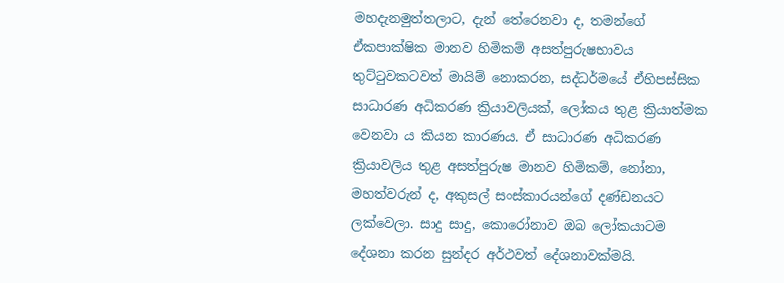මහදැනමුත්තලාට, දැන් තේරෙනවා ද, තමන්ගේ ඒකපාක්ෂික මානව හිමිකම් අසත්පුරුෂභාවය තුට්ටුවකටවත් මායිම් නොකරන, සද්ධර්මයේ ඒහිපස්සික සාධාරණ අධිකරණ ක්‍රියාවලියක්, ලෝකය තුළ ක්‍රියාත්මක වෙනවා ය කියන කාරණය. ඒ සාධාරණ අධිකරණ ක්‍රියාවලිය තුළ අසත්පුරුෂ මානව හිමිකම්, නෝනා, මහත්වරුන් ද, අකුසල් සංස්කාරයන්ගේ දණ්ඩනයට ලක්වෙලා. සාදු සාදු, කොරෝනාව ඔබ ලෝකයාටම දේශනා කරන සුන්දර අර්ථවත් දේශනාවක්මයි.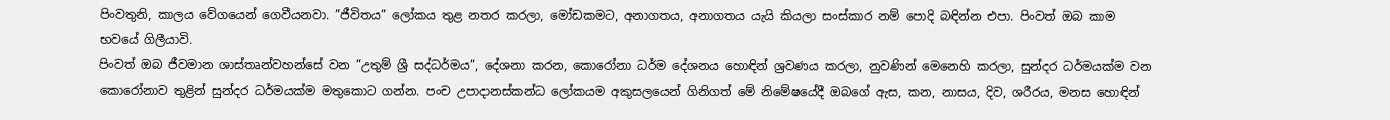පිංවතුනි, කාලය වේගයෙන් ගෙවීයනවා. ”ජීවිතය” ලෝකය තුළ නතර කරලා, මෝඩකමට, අනාගතය, අනාගතය යැයි කියලා සංස්කාර නම් පොදි බඳින්න එපා. පිංවත් ඔබ කාම භවයේ ගිලීයාවි.
පිංවත් ඔබ ජීවමාන ශාස්තෘන්වහන්සේ වන ”උතුම් ශ්‍රී සද්ධර්මය”, දේශනා කරන, කොරෝනා ධර්ම දේශනය හොඳින් ශ්‍රවණය කරලා, නුවණින් මෙනෙහි කරලා, සුන්දර ධර්මයක්ම වන කොරෝනාව තුළින් සුන්දර ධර්මයක්ම මතුකොට ගන්න. පංච උපාදානස්කන්ධ ලෝකයම අකුසලයෙන් ගිනිගත් මේ නිමේෂයේදී ඔබගේ ඇස, කන, නාසය, දිව, ශරීරය, මනස හොඳින්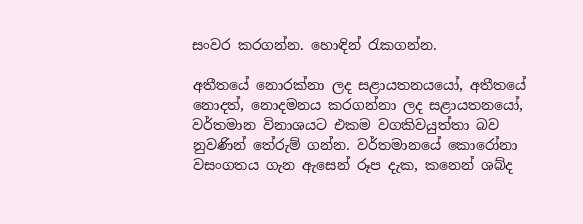සංවර කරගන්න. හොඳින් රැකගන්න.

අතීතයේ නොරක්නා ලද සළායතනයයෝ, අතීතයේ නොදත්, නොදමනය කරගන්නා ලද සළායතනයෝ, වර්තමාන විනාශයට එකම වගකිවයුත්තා බව නුවණින් තේරුම් ගන්න. වර්තමානයේ කොරෝනා වසංගතය ගැන ඇසෙන් රූප දැක, කනෙන් ශබ්ද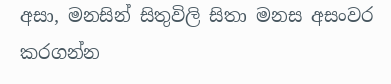අසා, මනසින් සිතුවිලි සිතා මනස අසංවර කරගන්න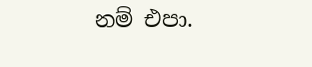නම් එපා.